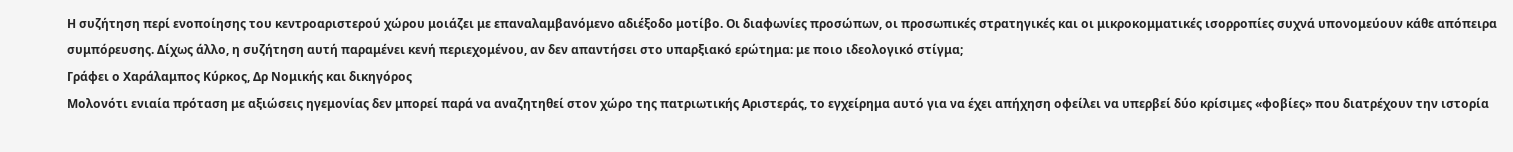Η συζήτηση περί ενοποίησης του κεντροαριστερού χώρου μοιάζει με επαναλαμβανόμενο αδιέξοδο μοτίβο. Οι διαφωνίες προσώπων, οι προσωπικές στρατηγικές και οι μικροκομματικές ισορροπίες συχνά υπονομεύουν κάθε απόπειρα συμπόρευσης. Δίχως άλλο, η συζήτηση αυτή παραμένει κενή περιεχομένου, αν δεν απαντήσει στο υπαρξιακό ερώτημα: με ποιο ιδεολογικό στίγμα;
Γράφει ο Χαράλαμπος Κύρκος, Δρ Νομικής και δικηγόρος
Μολονότι ενιαία πρόταση με αξιώσεις ηγεμονίας δεν μπορεί παρά να αναζητηθεί στον χώρο της πατριωτικής Αριστεράς, το εγχείρημα αυτό για να έχει απήχηση οφείλει να υπερβεί δύο κρίσιμες «φοβίες» που διατρέχουν την ιστορία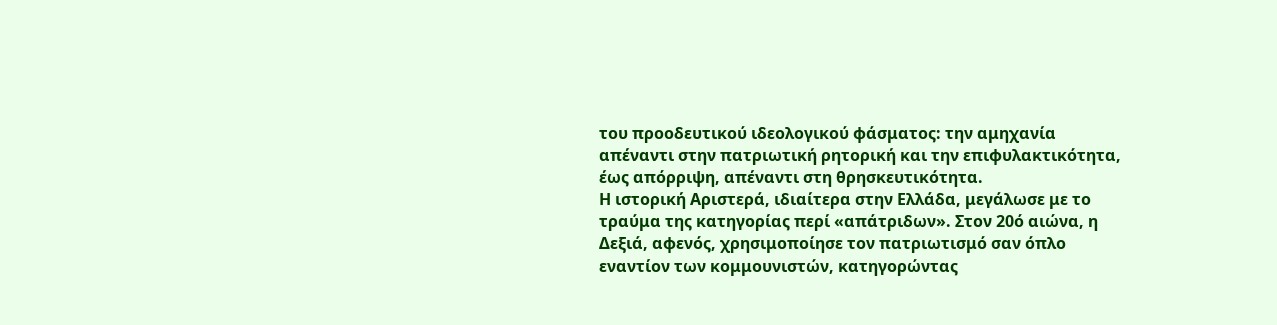του προοδευτικού ιδεολογικού φάσματος: την αμηχανία απέναντι στην πατριωτική ρητορική και την επιφυλακτικότητα, έως απόρριψη, απέναντι στη θρησκευτικότητα.
Η ιστορική Αριστερά, ιδιαίτερα στην Ελλάδα, μεγάλωσε με το τραύμα της κατηγορίας περί «απάτριδων». Στον 20ό αιώνα, η Δεξιά, αφενός, χρησιμοποίησε τον πατριωτισμό σαν όπλο εναντίον των κομμουνιστών, κατηγορώντας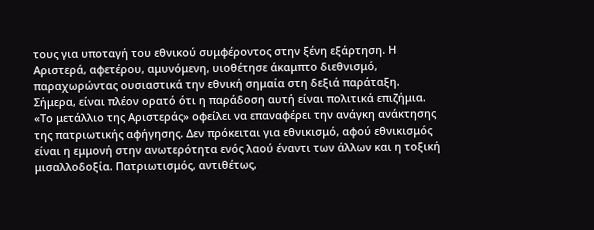τους για υποταγή του εθνικού συμφέροντος στην ξένη εξάρτηση. Η Αριστερά, αφετέρου, αμυνόμενη, υιοθέτησε άκαμπτο διεθνισμό, παραχωρώντας ουσιαστικά την εθνική σημαία στη δεξιά παράταξη.
Σήμερα, είναι πλέον ορατό ότι η παράδοση αυτή είναι πολιτικά επιζήμια. «Το μετάλλιο της Αριστεράς» οφείλει να επαναφέρει την ανάγκη ανάκτησης της πατριωτικής αφήγησης. Δεν πρόκειται για εθνικισμό, αφού εθνικισμός είναι η εμμονή στην ανωτερότητα ενός λαού έναντι των άλλων και η τοξική μισαλλοδοξία. Πατριωτισμός, αντιθέτως,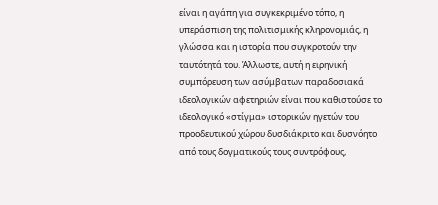είναι η αγάπη για συγκεκριμένο τόπο, η υπεράσπιση της πολιτισμικής κληρονομιάς, η γλώσσα και η ιστορία που συγκροτούν την ταυτότητά του. Άλλωστε, αυτή η ειρηνική συμπόρευση των ασύμβατων παραδοσιακά ιδεολογικών αφετηριών είναι που καθιστούσε το ιδεολογικό «στίγμα» ιστορικών ηγετών του προοδευτικού χώρου δυσδιάκριτο και δυσνόητο από τους δογματικούς τους συντρόφους,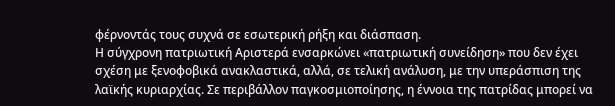φέρνοντάς τους συχνά σε εσωτερική ρήξη και διάσπαση.
Η σύγχρονη πατριωτική Αριστερά ενσαρκώνει «πατριωτική συνείδηση» που δεν έχει σχέση με ξενοφοβικά ανακλαστικά, αλλά, σε τελική ανάλυση, με την υπεράσπιση της λαϊκής κυριαρχίας. Σε περιβάλλον παγκοσμιοποίησης, η έννοια της πατρίδας μπορεί να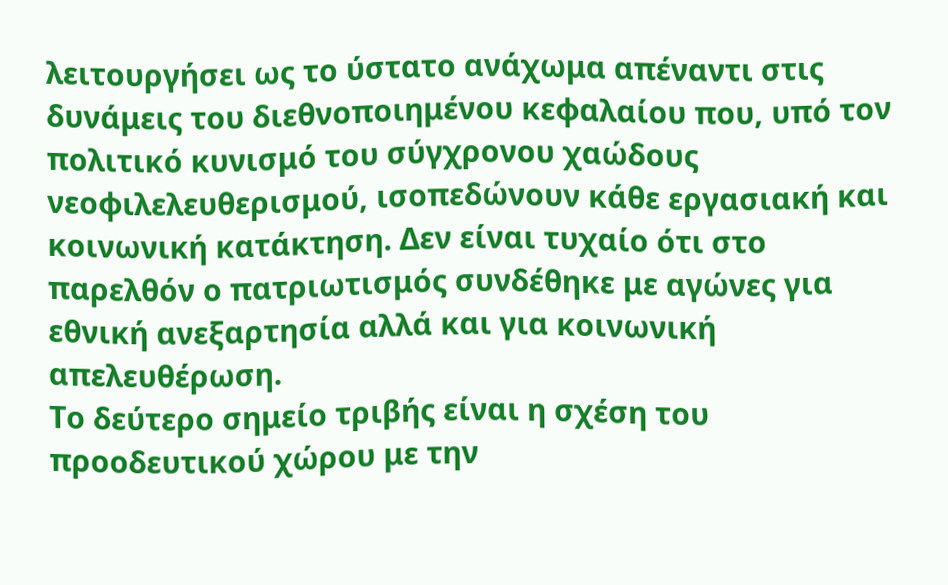λειτουργήσει ως το ύστατο ανάχωμα απέναντι στις δυνάμεις του διεθνοποιημένου κεφαλαίου που, υπό τον πολιτικό κυνισμό του σύγχρονου χαώδους νεοφιλελευθερισμού, ισοπεδώνουν κάθε εργασιακή και κοινωνική κατάκτηση. Δεν είναι τυχαίο ότι στο παρελθόν ο πατριωτισμός συνδέθηκε με αγώνες για εθνική ανεξαρτησία αλλά και για κοινωνική απελευθέρωση.
Το δεύτερο σημείο τριβής είναι η σχέση του προοδευτικού χώρου με την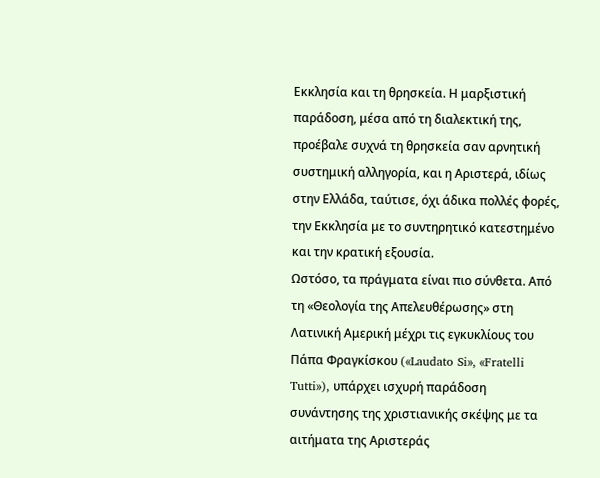Εκκλησία και τη θρησκεία. Η μαρξιστική παράδοση, μέσα από τη διαλεκτική της, προέβαλε συχνά τη θρησκεία σαν αρνητική συστημική αλληγορία, και η Αριστερά, ιδίως στην Ελλάδα, ταύτισε, όχι άδικα πολλές φορές, την Εκκλησία με το συντηρητικό κατεστημένο και την κρατική εξουσία.
Ωστόσο, τα πράγματα είναι πιο σύνθετα. Από τη «Θεολογία της Απελευθέρωσης» στη Λατινική Αμερική μέχρι τις εγκυκλίους του Πάπα Φραγκίσκου («Laudato Si», «Fratelli Tutti»), υπάρχει ισχυρή παράδοση συνάντησης της χριστιανικής σκέψης με τα αιτήματα της Αριστεράς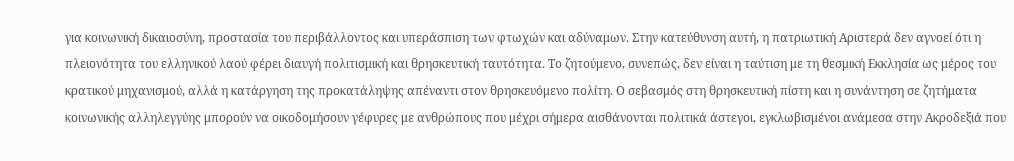για κοινωνική δικαιοσύνη, προστασία του περιβάλλοντος και υπεράσπιση των φτωχών και αδύναμων. Στην κατεύθυνση αυτή, η πατριωτική Αριστερά δεν αγνοεί ότι η πλειονότητα του ελληνικού λαού φέρει διαυγή πολιτισμική και θρησκευτική ταυτότητα. Το ζητούμενο, συνεπώς, δεν είναι η ταύτιση με τη θεσμική Εκκλησία ως μέρος του κρατικού μηχανισμού, αλλά η κατάργηση της προκατάληψης απέναντι στον θρησκευόμενο πολίτη. Ο σεβασμός στη θρησκευτική πίστη και η συνάντηση σε ζητήματα κοινωνικής αλληλεγγύης μπορούν να οικοδομήσουν γέφυρες με ανθρώπους που μέχρι σήμερα αισθάνονται πολιτικά άστεγοι, εγκλωβισμένοι ανάμεσα στην Ακροδεξιά που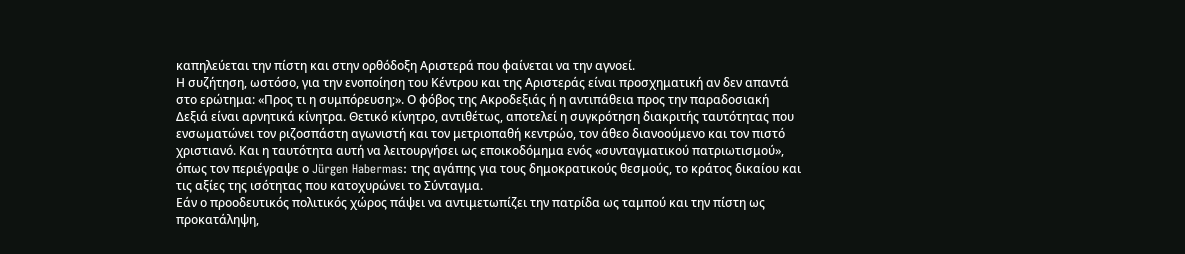καπηλεύεται την πίστη και στην ορθόδοξη Αριστερά που φαίνεται να την αγνοεί.
Η συζήτηση, ωστόσο, για την ενοποίηση του Κέντρου και της Αριστεράς είναι προσχηματική αν δεν απαντά στο ερώτημα: «Προς τι η συμπόρευση;». Ο φόβος της Ακροδεξιάς ή η αντιπάθεια προς την παραδοσιακή Δεξιά είναι αρνητικά κίνητρα. Θετικό κίνητρο, αντιθέτως, αποτελεί η συγκρότηση διακριτής ταυτότητας που ενσωματώνει τον ριζοσπάστη αγωνιστή και τον μετριοπαθή κεντρώο, τον άθεο διανοούμενο και τον πιστό χριστιανό. Και η ταυτότητα αυτή να λειτουργήσει ως εποικοδόμημα ενός «συνταγματικού πατριωτισμού», όπως τον περιέγραψε ο Jürgen Habermas: της αγάπης για τους δημοκρατικούς θεσμούς, το κράτος δικαίου και τις αξίες της ισότητας που κατοχυρώνει το Σύνταγμα.
Εάν ο προοδευτικός πολιτικός χώρος πάψει να αντιμετωπίζει την πατρίδα ως ταμπού και την πίστη ως προκατάληψη,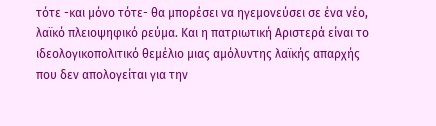τότε -και μόνο τότε- θα μπορέσει να ηγεμονεύσει σε ένα νέο, λαϊκό πλειοψηφικό ρεύμα. Και η πατριωτική Αριστερά είναι το ιδεολογικοπολιτικό θεμέλιο μιας αμόλυντης λαϊκής απαρχής που δεν απολογείται για την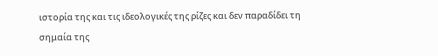ιστορία της και τις ιδεολογικές της ρίζες και δεν παραδίδει τη σημαία της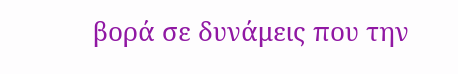βορά σε δυνάμεις που την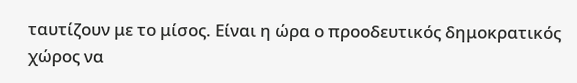ταυτίζουν με το μίσος. Είναι η ώρα ο προοδευτικός δημοκρατικός χώρος να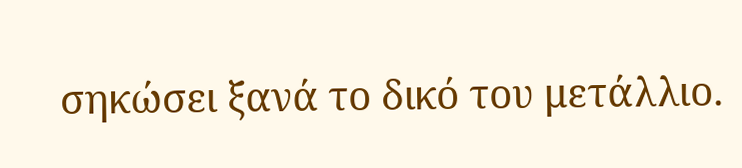σηκώσει ξανά το δικό του μετάλλιο.